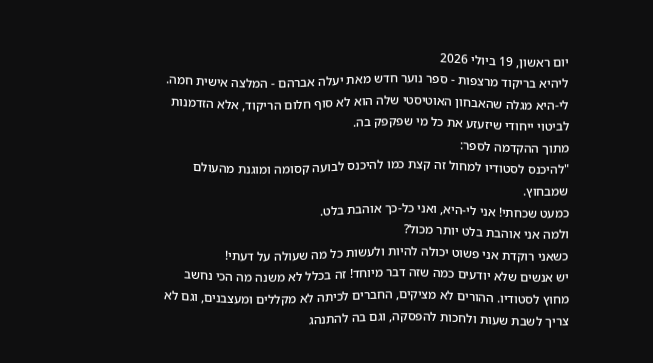יום ראשון, 19 ביולי 2026
ליהיא בריקוד מרצפות - ספר נוער חדש מאת יעלה אברהם - המלצה אישית חמה.
לי-היא מגלה שהאבחון האוטיסטי שלה הוא לא סוף חלום הריקוד, אלא הזדמנות לביטוי ייחודי שיזעזע את כל מי שפקפק בה.
מתוך ההקדמה לספר:
"להיכנס לסטודיו למחול זה קצת כמו להיכנס לבועה קסומה ומוגנת מהעולם שמבחוץ.
כמעט שכחתי! אני לי-היא, ואני כל-כך אוהבת בלט.
ולמה אני אוהבת בלט יותר מכול?
כשאני רוקדת אני פשוט יכולה להיות ולעשות כל מה שעולה על דעתי!
יש אנשים שלא יודעים כמה שזה דבר מיוחד! זה בכלל לא משנה מה הכי נחשב מחוץ לסטודיו. ההורים לא מציקים, החברים לכיתה לא מקללים ומעצבנים, וגם לא צריך לשבת שעות ולחכות להפסקה, וגם בה להתנהג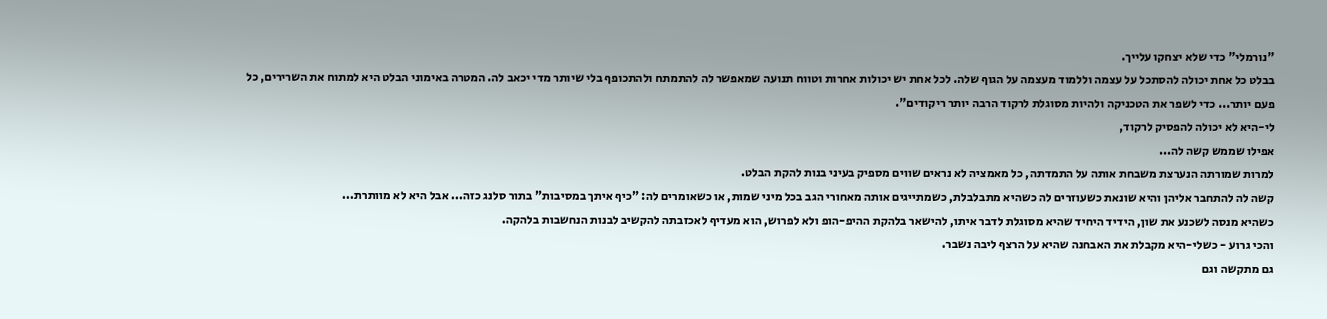"נורמלי" כדי שלא יצחקו עלייך.
בבלט כל אחת יכולה להסתכל על עצמה וללמוד מעצמה על הגוף שלה. לכל אחת יש יכולות אחרות וטווח תנועה שמאפשר לה להתמתח ולהתכופף בלי שיותר מדי יכאב לה. המטרה באימוני הבלט היא למתוח את השרירים, כל פעם יותר... כדי לשפר את הטכניקה ולהיות מסוגלת לרקוד הרבה יותר ריקודים".
לי-היא לא יכולה להפסיק לרקוד,
אפילו שממש קשה לה...
למרות שמורתה הנערצת משבחת אותה על התמדתה, כל מאמציה לא נראים שווים מספיק בעיני בנות להקת הבלט.
קשה לה להתחבר אליהן והיא שונאת כשעוזרים לה כשהיא מתבלבלת, כשמתייגים אותה מאחורי הגב בכל מיני שמות, או כשאומרים לה: "כיף איתך במסיבות" בתור סלנג כזה... אבל היא לא מוותרת...
כשהיא מנסה לשכנע את שון, הידיד היחיד שהיא מסוגלת לדבר איתו, להישאר בלהקת ההיפ-הופ ולא לפרוש, הוא מעדיף לאכזבתה להקשיב לבנות הנחשבות בלהקה.
והכי גרוע - כשלי-היא מקבלת את האבחנה שהיא על הרצף ליבה נשבר.
גם מתקשה וגם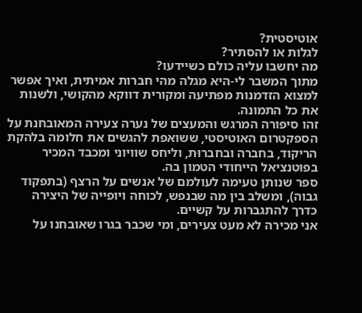אוטיסטית?
לגלות או להסתיר?
מה יחשבו עליה כולם כשיידעו?
מתוך המשבר לי-היא מגלה מהי חברות אמיתית, ואיך אפשר למצוא הזדמנות מפתיעה ומקורית דווקא מהקושי, ולשנות את כל התמונה.
זהו סיפורה המרגש והמעצים של נערה צעירה המאובחנת על הספקטרום האוטיסטי, ששואפת להגשים את חלומה בלהקת הריקוד, בחברה ובחברוּת, וליחס שוויוני ומכבד המכיר בפוטנציאל הייחודי הטמון בה.
ספר שנותן טעימה לעולמם של אנשים על הרצף (בתפקוד גבוה), ומשלב בין מה שבנפש, לכוחה ויופייה של היצירה כדרך להתגברות על קשיים.
אני מכירה לא מעט צעירים, ומי שכבר בגרו שאובחנו על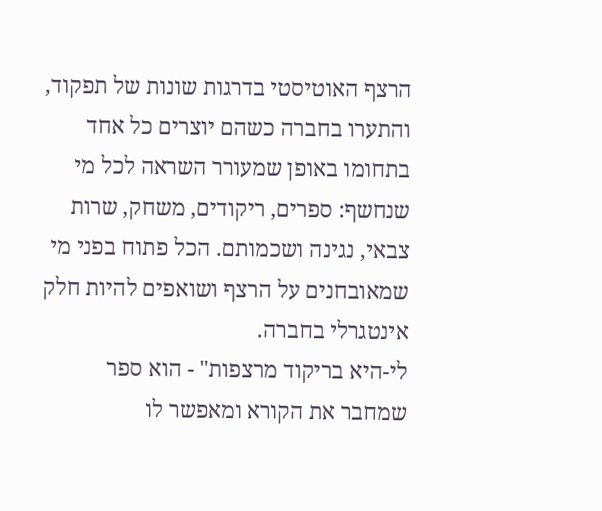הרצף האוטיסטי בדרגות שונות של תפקוד, והתערו בחברה כשהם יוצרים כל אחד בתחומו באופן שמעורר השראה לכל מי שנחשף: ספרים, ריקודים, משחק, שרות צבאי, נגינה ושכמותם. הכל פתוח בפני מי שמאובחנים על הרצף ושואפים להיות חלק אינטגרלי בחברה.
לי-היא בריקוד מרצפות" - הוא ספר שמחבר את הקורא ומאפשר לו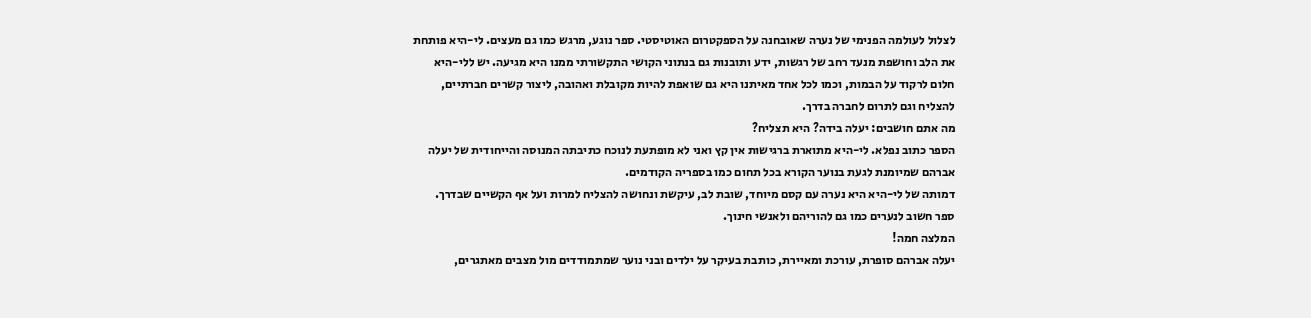לצלול לעולמה הפנימי של נערה שאובחנה על הספקטרום האוטיסטי. ספר נוגע, מרגש כמו גם מעצים. לי-היא פותחת את הלב וחושפת מנעד רחב של רגשות, ידע ותובנות גם בנתוני הקושי התקשורתי ממנו היא מגיעה. יש ללי-היא חלום לרקוד על הבמות, וכמו לכל אחד מאיתנו היא גם שואפת להיות מקובלת ואהובה, ליצור קשרים חברתיים, להצליח וגם לתרום לחברה בדרך.
מה אתם חושבים: יעלה בידה? היא תצליח?
הספר כתוב נפלא. לי-היא מתוארת ברגישות אין קץ ואני לא מופתעת לנוכח כתיבתה המנוסה והייחודית של יעלה אברהם שמיומנת לגעת בנוער הקורא בכל תחום כמו בספריה הקודמים.
דמותה של לי-היא היא נערה עם קסם מיוחד, שובת לב, עיקשת ונחושה להצליח למרות ועל אף הקשיים שבדרך.
ספר חשוב לנערים כמו גם להוריהם ולאנשי חינוך.
המלצה חמה!
יעלה אברהם סופרת, עורכת ומאיירת, כותבת בעיקר על ילדים ובני נוער שמתמודדים מול מצבים מאתגרים,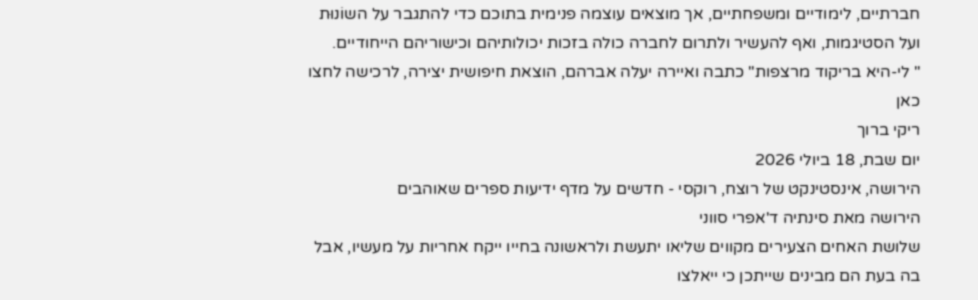חברתיים, לימודיים ומשפחתיים, אך מוצאים עוצמה פנימית בתוכם כדי להתגבר על השוֹנוּת ועל הסטיגמות, ואף להעשיר ולתרום לחברה כולה בזכות יכולותיהם וכישוריהם הייחודיים.
" לי-היא בריקוד מרצפות" כתבה ואיירה יעלה אברהם, הוצאת חיפושית יצירה, לרכישה לחצו כאן
ריקי ברוך
יום שבת, 18 ביולי 2026
הירושה, אינסטינקט של רוצח, רוקסי - חדשים על מדף ידיעות ספרים שאוהבים
הירושה מאת סינתיה ד'אפרי סווני
שלושת האחים הצעירים מקווים שליאו יתעשת ולראשונה בחייו ייקח אחריות על מעשיו, אבל בה בעת הם מבינים שייתכן כי ייאלצו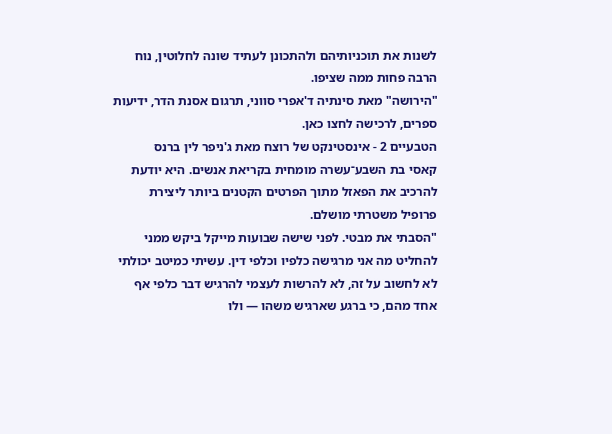לשנות את תוכניותיהם ולהתכונן לעתיד שונה לחלוטין, נוח הרבה פחות ממה שציפו.
"הירושה" מאת סינתיה ד'אפרי סווני, תרגום אסנת הדר, ידיעות ספרים, לרכישה לחצו כאן.
הטבעיים 2 - אינסטינקט של רוצח מאת ג'ניפר לין ברנס
קאסי בת השבע־עשרה מומחית בקריאת אנשים. היא יודעת להרכיב את הפאזל מתוך הפרטים הקטנים ביותר ליצירת פרופיל משטרתי מושלם.
"הסבתי את מבטי. לפני שישה שבועות מייקל ביקש ממני להחליט מה אני מרגישה כלפיו וכלפי דין. עשיתי כמיטב יכולתי לא לחשוב על זה, לא להרשות לעצמי להרגיש דבר כלפי אף אחד מהם, כי ברגע שארגיש משהו — ולו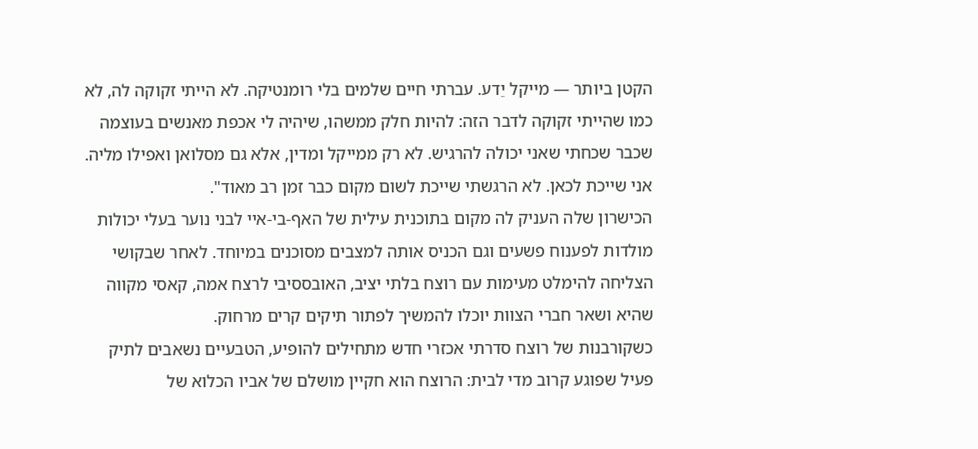הקטן ביותר — מייקל יֵדע. עברתי חיים שלמים בלי רומנטיקה. לא הייתי זקוקה לה, לא כמו שהייתי זקוקה לדבר הזה: להיות חלק ממשהו, שיהיה לי אכפת מאנשים בעוצמה שכבר שכחתי שאני יכולה להרגיש. לא רק ממייקל ומדין, אלא גם מסלואן ואפילו מליה. אני שייכת לכאן. לא הרגשתי שייכת לשום מקום כבר זמן רב מאוד".
הכישרון שלה העניק לה מקום בתוכנית עילית של האף-בי-איי לבני נוער בעלי יכולות מולדות לפענוח פשעים וגם הכניס אותה למצבים מסוכנים במיוחד. לאחר שבקושי הצליחה להימלט מעימות עם רוצח בלתי יציב, האובססיבי לרצח אמה, קאסי מקווה שהיא ושאר חברי הצוות יוכלו להמשיך לפתור תיקים קרים מרחוק.
כשקורבנות של רוצח סדרתי אכזרי חדש מתחילים להופיע, הטבעיים נשאבים לתיק פעיל שפוגע קרוב מדי לבית: הרוצח הוא חקיין מושלם של אביו הכלוא של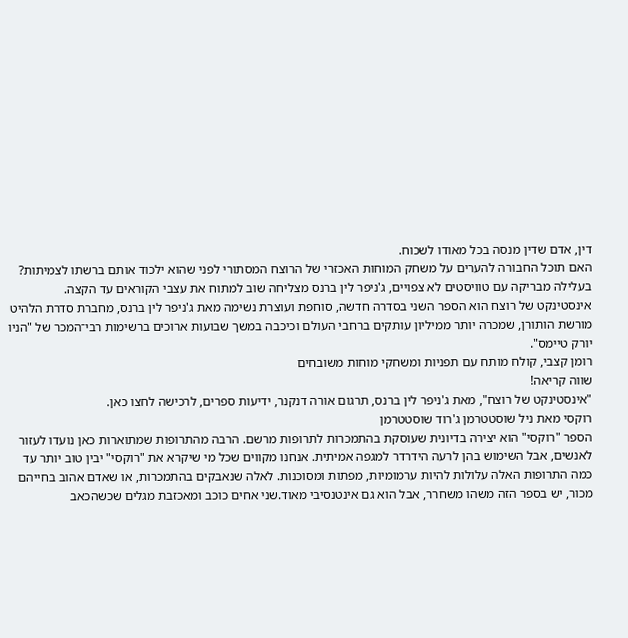דין, אדם שדין מנסה בכל מאודו לשכוח.
האם תוכל החבורה להערים על משחק המוחות האכזרי של הרוצח המסתורי לפני שהוא ילכוד אותם ברשתו לצמיתות?
בעלילה מבריקה עם טוויסטים לא צפויים, ג'ניפר לין ברנס מצליחה שוב למתוח את עצבי הקוראים עד הקצה.
אינסטינקט של רוצח הוא הספר השני בסדרה חדשה, סוחפת ועוצרת נשימה מאת ג'ניפר לין ברנס, מחברת סדרת הלהיט מורשת הותורן, שמכרה יותר ממיליון עותקים ברחבי העולם וכיכבה במשך שבועות ארוכים ברשימות רבי־המכר של "הניו יורק טיימס".
רומן קצבי, קולח מותח עם תפניות ומשחקי מוחות משובחים
שווה קריאה!
"אינסטינקט של רוצח", מאת ג'ניפר לין ברנס, תרגום אורה דנקנר, ידיעות ספרים, לרכישה לחצו כאן.
רוקסי מאת ניל שוסטטרמן ג'רוד שוסטטרמן
הספר "רוקסי" הוא יצירה בדיונית שעוסקת בהתמכרות לתרופות מרשם. הרבה מהתרופות שמתוארות כאן נועדו לעזור לאנשים, אבל השימוש בהן לרעה הידרדר למגפה אמיתית. אנחנו מקווים שכל מי שיקרא את "רוקסי" יבין טוב יותר עד כמה התרופות האלה עלולות להיות ערמומיות, מפתות ומסוכנות. לאלה שנאבקים בהתמכרות, או שאדם אהוב בחייהם מכור, יש בספר הזה משהו משחרר, אבל הוא גם אינטנסיבי מאוד.שני אחים כוכב ומאכזבת מגלים שכשהכאב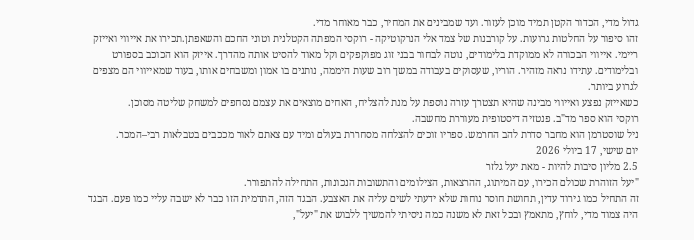גדול מדי, הכדור הקטן תמיד מוכן לעזור. ועד שמבינים את המחיר, כבר מאוחר מדי.
זהו סיפור על החלטות גרועות. על קורבנות של צמד אלי הנרקוטיקה - רוקסי המפתה הקטלנית וטוני החכם והשאפתן.תכירו את אייווי ואייזק ריימי. אייווי הבכורה לא ממוקדת בלימודים, נוטה לבחור בבני זוג מפוקפקים וקל מאוד להסיט אותה מהדרך. אייזק הוא הכוכב בספורט ובלימודים. עתידו נראה מזהיר. הוריו, שעסוקים בעבודה במשך רוב שעות היממה, נותנים בו אמון ומשבחים אותו, בעוד שמאייווי הם מצפים לגרוע ביותר.
כשאייזק נפצע ואייווי מבינה שהיא תצטרך עזרה נוספת על מנת להצליח, האחים מוצאים את עצמם נסחפים למשחק שליטה מסוכן.
רוקסי הוא ספר מד"ב. פנטזיה דיסטופית מעוררת מחשבה.
ניל שוסטרמן הוא מחבר סדרת להב החרמש. ספריו זוכים להצלחה מסחררת בעולם ומיד עם צאתם לאור מככבים בטבלאות רבי–המכר.
יום שישי, 17 ביולי 2026
2.5 מליון סיבות להיות - מאת יעל גלזר
"יעל הזוהרת שכולם הכירו, עם המיתוג, ההרצאות, הצילומים והתשובות הנכונות, התחילה להתפורר.
זה התחיל כמו גירוד עדין, תחושת חוסר נוחות שלא ידעתי לשים עליה את האצבע. הבגד הזה, התדמית הזו כבר לא ישבה עליי כמו פעם. הבגד היה צמוד מדי, לוחץ, מתאמץ ובכל זאת לא משנה כמה ניסיתי להמשיך ללבוש את "יעל",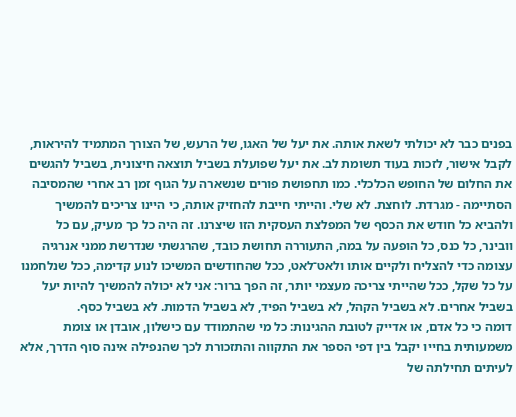בפנים כבר לא יכולתי לשאת אותה. את יעל של האגו, של הרעש, של הצורך המתמיד להיראות, לקבל אישור, לזכות בעוד תשומת לב. את יעל שפועלת בשביל תוצאה חיצונית, בשביל להגשים את החלום של החופש הכלכלי. כמו תחפושת פורים שנשארה על הגוף זמן רב אחרי שהמסיבה הסתיימה - מגרדת. לוחצת. לא שלי. והייתי חייבת להחזיק אותה, כי היינו צריכים להמשיך ולהביא כל חודש את הכסף של המפלצת העסקית הזו שיצרנו. זה היה כל כך מעיק, עם כל וובינר, כל כנס, כל הופעה על במה, התעוררה תחושת כובד, שהרגשתי שנדרשת ממני אנרגיה עצומה כדי להצליח ולקיים אותו ולאט־לאט, ככל שהחודשים המשיכו לנוע קדימה, ככל שנלחמנו על כל שקל, ככל שהייתי צריכה מעצמי יותר, זה הפך ברור: אני לא יכולה להמשיך להיות יעל בשביל אחרים. לא בשביל הקהל, לא בשביל הפיד, לא בשביל הדמות. לא בשביל כסף.
דומה כי כל אדם, או אדייק לטובת ההגינות: כל מי שהתמודד עם כישלון, אובדן או צומת משמעותית בחייו יקבל בין דפי הספר את התקווה והתזכורת לכך שהנפילה אינה סוף הדרך, אלא לעיתים תחילתה של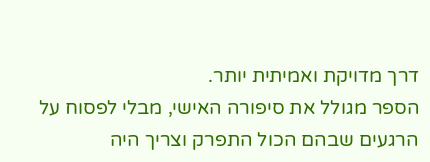דרך מדויקת ואמיתית יותר.
הספר מגולל את סיפורה האישי, מבלי לפסוח על הרגעים שבהם הכול התפרק וצריך היה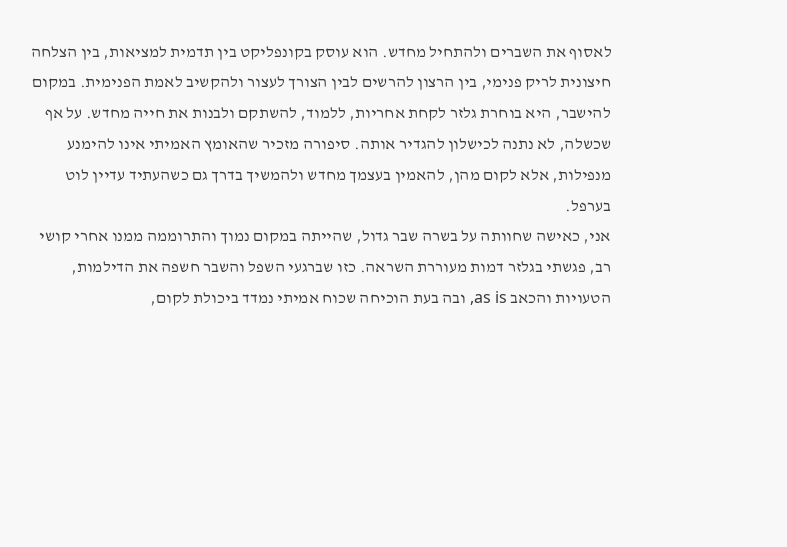לאסוף את השברים ולהתחיל מחדש. הוא עוסק בקונפליקט בין תדמית למציאות, בין הצלחה חיצונית לריק פנימי, בין הרצון להרשים לבין הצורך לעצור ולהקשיב לאמת הפנימית. במקום להישבר, היא בוחרת גלזר לקחת אחריות, ללמוד, להשתקם ולבנות את חייה מחדש. על אף שכשלה, לא נתנה לכישלון להגדיר אותה. סיפורה מזכיר שהאומץ האמיתי אינו להימנע מנפילות, אלא לקום מהן, להאמין בעצמך מחדש ולהמשיך בדרך גם כשהעתיד עדיין לוט בערפל.
אני, כאישה שחוותה על בשרה שבר גדול, שהייתה במקום נמוך והתרוממה ממנו אחרי קושי רב, פגשתי בגלזר דמות מעוררת השראה. כזו שברגעי השפל והשבר חשפה את הדילמות, הטעויות והכאב as is, ובה בעת הוכיחה שכוח אמיתי נמדד ביכולת לקום,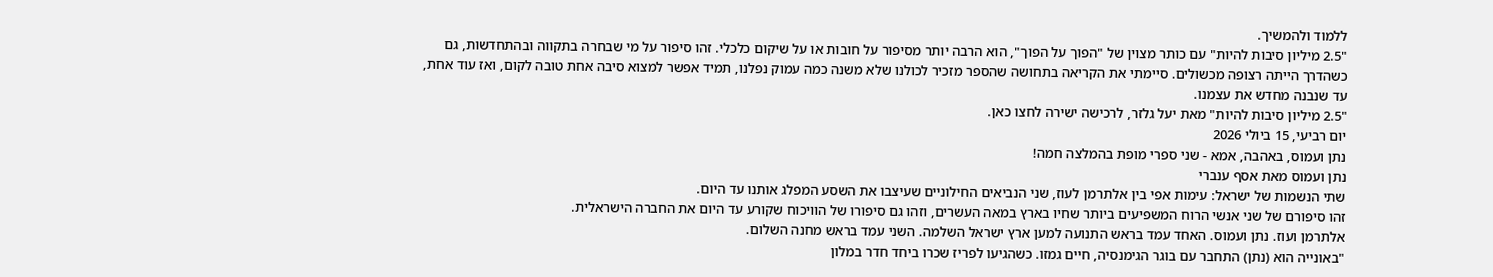ללמוד ולהמשיך.
"2.5 מיליון סיבות להיות" עם כותר מצוין של "הפוך על הפוך", הוא הרבה יותר מסיפור על חובות או על שיקום כלכלי. זהו סיפור על מי שבחרה בתקווה ובהתחדשות, גם כשהדרך הייתה רצופה מכשולים. סיימתי את הקריאה בתחושה שהספר מזכיר לכולנו שלא משנה כמה עמוק נפלנו, תמיד אפשר למצוא סיבה אחת טובה לקום, ואז עוד אחת, עד שנבנה מחדש את עצמנו.
"2.5 מיליון סיבות להיות" מאת יעל גלזר, לרכישה ישירה לחצו כאן.
יום רביעי, 15 ביולי 2026
נתן ועמוס, באהבה, אמא - שני ספרי מופת בהמלצה חמה!
נתן ועמוס מאת אסף ענברי
שתי הנשמות של ישראל: עימות אפי בין אלתרמן לעוז, שני הנביאים החילוניים שעיצבו את השסע המפלג אותנו עד היום.
זהו סיפורם של שני אנשי הרוח המשפיעים ביותר שחיו בארץ במאה העשרים, וזהו גם סיפורו של הוויכוח שקורע עד היום את החברה הישראלית.
אלתרמן ועוז. נתן ועמוס. האחד עמד בראש התנועה למען ארץ ישראל השלמה. השני עמד בראש מחנה השלום.
"באונייה הוא (נתן) התחבר עם בוגר הגימנסיה, חיים גמזו. כשהגיעו לפריז שכרו ביחד חדר במלון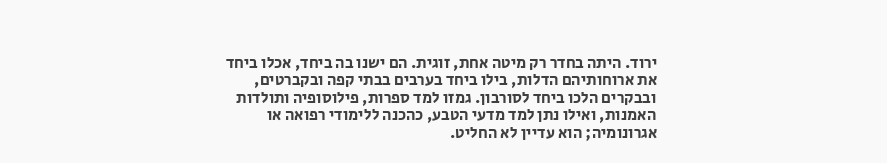ירוד. היתה בחדר רק מיטה אחת, זוגית. הם ישנו בה ביחד, אכלו ביחד את ארוחותיהם הדלות, בילו ביחד בערבים בבתי קפה ובקברטים, ובבקרים הלכו ביחד לסורבון. גמזו למד ספרות, פילוסופיה ותולדות האמנות, ואילו נתן למד מדעי הטבע, כהכנה ללימודי רפואה או אגרונומיה; הוא עדיין לא החליט.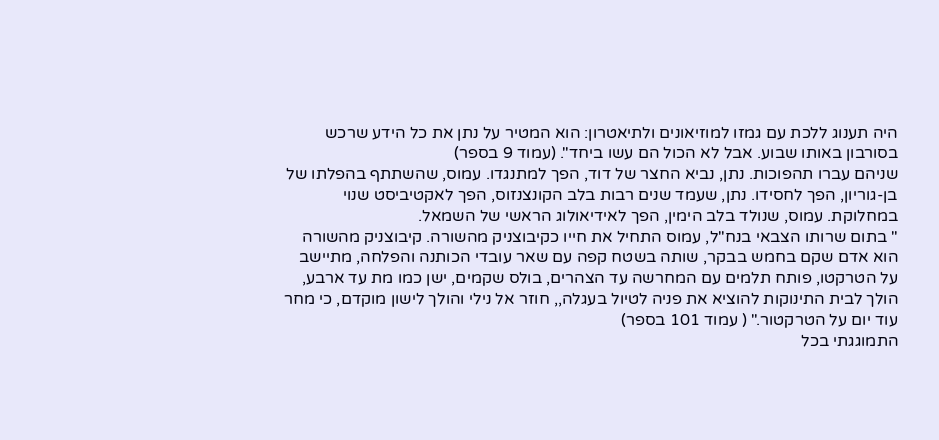היה תענוג ללכת עם גמזו למוזיאונים ולתיאטרון: הוא המטיר על נתן את כל הידע שרכש בסורבון באותו שבוע. אבל לא הכול הם עשו ביחד". (עמוד 9 בספר)
שניהם עברו תהפוכות. נתן, נביא החצר של דוד, הפך למתנגדו. עמוס, שהשתתף בהפלתו של בן-גוריון, הפך לחסידו. נתן, שעמד שנים רבות בלב הקונצנזוס, הפך לאקטיביסט שנוי במחלוקת. עמוס, שנולד בלב הימין, הפך לאידיאולוג הראשי של השמאל.
" בתום שרותו הצבאי בנח"ל, עמוס התחיל את חייו כקיבוצניק מהשורה. קיבוצניק מהשורה הוא אדם שקם בחמש בבקר, שותה בשטח קפה עם שאר עובדי הכותנה והפלחה, מתיישב על הטרקטו, פותח תלמים עם המחרשה עד הצהרים, בולס שקמים, ישן כמו מת עד ארבע, הולך לבית התינוקות להוציא את פניה לטיול בעגלה,, חוזר אל נילי והולך לישון מוקדם, כי מחר עוד יום על הטרקטור." ( עמוד 101 בספר)
התמוגגתי בכל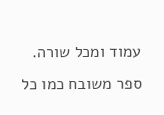עמוד ומכל שורה. ספר משובח כמו כל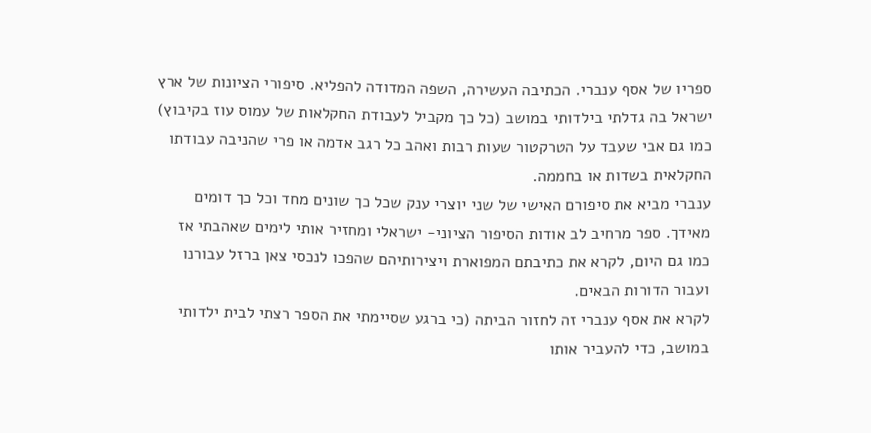ספריו של אסף ענברי. הכתיבה העשירה, השפה המדודה להפליא. סיפורי הציונות של ארץ ישראל בה גדלתי בילדותי במושב (כל כך מקביל לעבודת החקלאות של עמוס עוז בקיבוץ) כמו גם אבי שעבד על הטרקטור שעות רבות ואהב כל רגב אדמה או פרי שהניבה עבודתו החקלאית בשדות או בחממה.
ענברי מביא את סיפורם האישי של שני יוצרי ענק שכל כך שונים מחד וכל כך דומים מאידך. ספר מרחיב לב אודות הסיפור הציוני- ישראלי ומחזיר אותי לימים שאהבתי אז כמו גם היום, לקרא את כתיבתם המפוארת ויצירותיהם שהפכו לנכסי צאן ברזל עבורנו ועבור הדורות הבאים.
לקרא את אסף ענברי זה לחזור הביתה (כי ברגע שסיימתי את הספר רצתי לבית ילדותי במושב, כדי להעביר אותו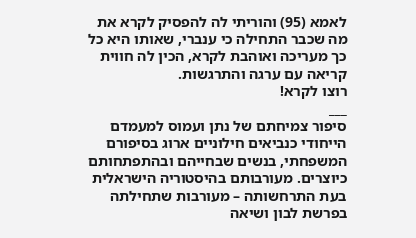לאמא (95) והוריתי לה להפסיק לקרא את מה שכבר התחילה כי ענברי, שאותו היא כל כך מעריכה ואוהבת לקרא, הכין לה חווית קריאה עם ערגה והתרגשות.
רוצו לקרא!
___
סיפור צמיחתם של נתן ועמוס למעמדם הייחודי כנביאים חילוניים ארוג בסיפורם המשפחתי, בנשים שבחייהם ובהתפתחותם כיוצרים. מעורבותם בהיסטוריה הישראלית בעת התרחשותה – מעורבות שתחילתה בפרשת לבון ושיאה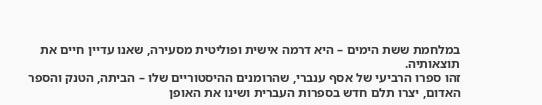במלחמת ששת הימים – היא דרמה אישית ופוליטית מסעירה, שאנו עדיין חיים את תוצאותיה.
זהו ספרו הרביעי של אסף ענברי, שהרומנים ההיסטוריים שלו – הביתה, הטנק והספר האדום, יצרו תלם חדש בספרות העברית ושינו את האופן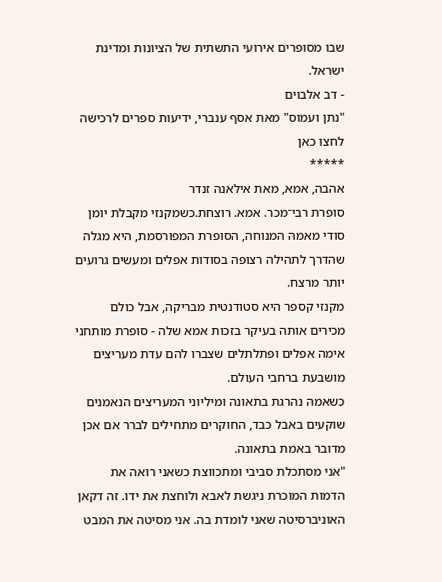שבו מסופרים אירועי התשתית של הציונות ומדינת ישראל.
- דב אלבוים
"נתן ועמוס" מאת אסף ענברי, ידיעות ספרים לרכישה לחצו כאן
*****
אהבה, אמא, מאת אילאנה זנדר
סופרת רבי־מכר. אמא. רוצחת.כשמקנזי מקבלת יומן סודי מאמהּ המנוחה, הסופרת המפורסמת, היא מגלה שהדרך לתהילה רצופה בסודות אפלים ומעשים גרועים יותר מרצח.
מקנזי קספר היא סטודנטית מבריקה, אבל כולם מכירים אותה בעיקר בזכות אמא שלה - סופרת מותחני אימה אפלים ופתלתלים שצברו להם עדת מעריצים מושבעת ברחבי העולם.
כשאמהּ נהרגת בתאונה ומיליוני המעריצים הנאמנים שוקעים באבל כבד, החוקרים מתחילים לברר אם אכן מדובר באמת בתאונה.
"אני מסתכלת סביבי ומתכווצת כשאני רואה את הדמות המוכרת ניגשת לאבא ולוחצת את ידו. זה דקאן האוניברסיטה שאני לומדת בה. אני מסיטה את המבט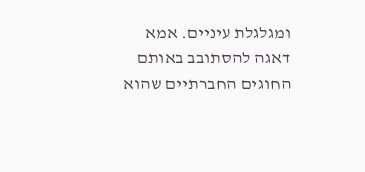ומגלגלת עיניים. אמא דאגה להסתובב באותם החוגים החברתיים שהוא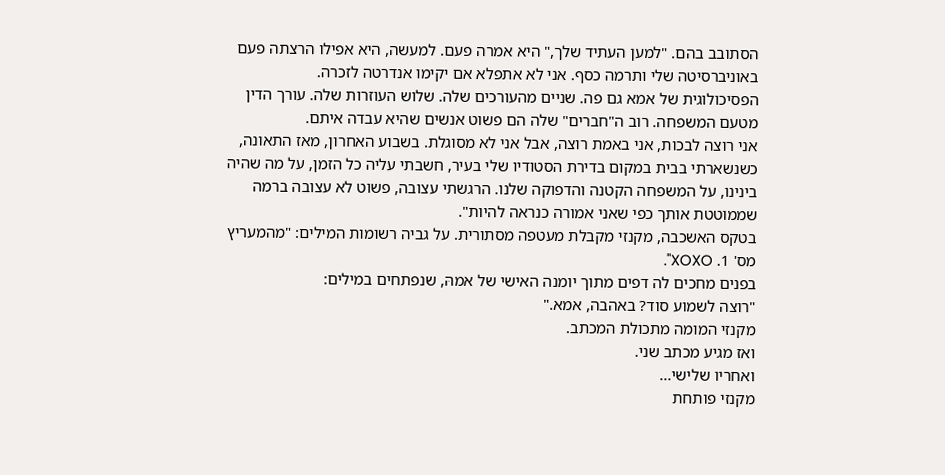הסתובב בהם. "למען העתיד שלך," היא אמרה פעם. למעשה, היא אפילו הרצתה פעם באוניברסיטה שלי ותרמה כסף. אני לא אתפלא אם יקימו אנדרטה לזכרה.
הפסיכולוגית של אמא גם פה. שניים מהעורכים שלה. שלוש העוזרות שלה. עורך הדין מטעם המשפחה. רוב ה"חברים" שלה הם פשוט אנשים שהיא עבדה איתם.
אני רוצה לבכות, אני באמת רוצה, אבל אני לא מסוגלת. בשבוע האחרון, מאז התאונה, כשנשארתי בבית במקום בדירת הסטודיו שלי בעיר, חשבתי עליה כל הזמן, על מה שהיה בינינו, על המשפחה הקטנה והדפוקה שלנו. הרגשתי עצובה, פשוט לא עצובה ברמה שממוטטת אותך כפי שאני אמורה כנראה להיות".
בטקס האשכבה, מקנזי מקבלת מעטפה מסתורית. על גביה רשומות המילים: "מהמעריץ מס' 1. XOXO".
בפנים מחכים לה דפים מתוך יומנה האישי של אמהּ, שנפתחים במילים:
"רוצה לשמוע סוד? באהבה, אמא."
מקנזי המומה מתכולת המכתב.
ואז מגיע מכתב שני.
ואחריו שלישי...
מקנזי פותחת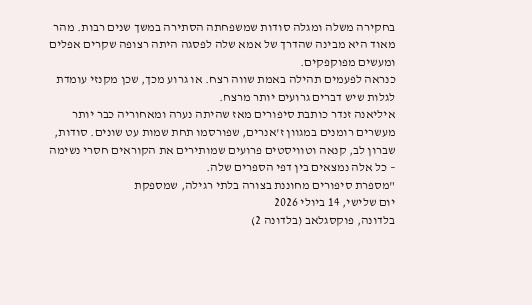בחקירה משלה ומגלה סודות שמשפחתה הסתירה במשך שנים רבות. מהר מאוד היא מבינה שהדרך של אמא שלה לפסגה היתה רצופה שקרים אפלים ומעשים מפוקפקים.
כנראה לפעמים תהילה באמת שווה רצח. או גרוע מכך, שכן מקנזי עומדת לגלות שיש דברים גרועים יותר מרצח.
איליאנה זנדר כותבת סיפורים מאז שהיתה נערה ומאחוריה כבר יותר מעשרים רומנים במגוון ז'אנרים, שפורסמו תחת שמות עט שונים. סודות, שברון לב, קנאה וטוויסטים פרועים שמותירים את הקוראים חסרי נשימה – כל אלה נמצאים בין דפי הספרים שלה.
"מספרת סיפורים מחוננת בצורה בלתי רגילה, שמספקת
יום שלישי, 14 ביולי 2026
בלדונה, פוקסגלאב (בלדונה 2)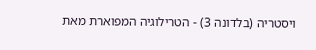ויסטריה (בלדונה 3) - הטרילוגיה המפוארת מאת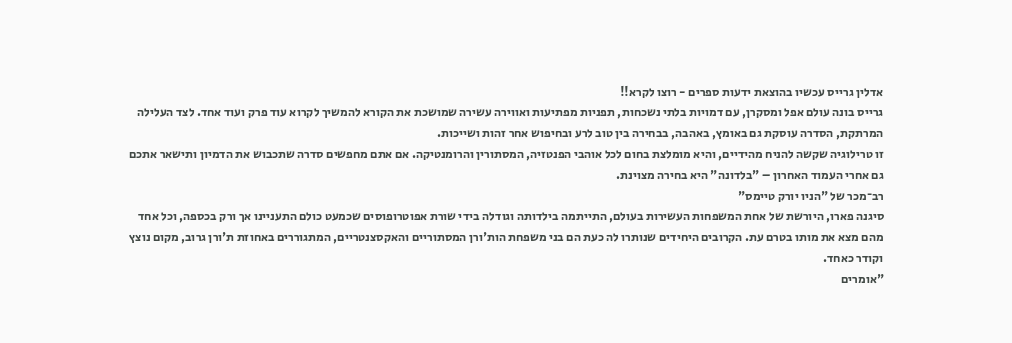אדלין גרייס עכשיו בהוצאת ידעות ספרים - רוצו לקרא!!
גרייס בונה עולם אפל ומסקרן, עם דמויות בלתי נשכחות, תפניות מפתיעות ואווירה עשירה שמושכת את הקורא להמשיך לקרוא עוד פרק ועוד אחד. לצד העלילה המרתקת, הסדרה עוסקת גם באומץ, באהבה, בבחירה בין טוב לרע ובחיפוש אחר זהות ושייכות.
זו טרילוגיה שקשה להניח מהידיים, והיא מומלצת בחום לכל אוהבי הפנטזיה, המסתורין והרומנטיקה. אם אתם מחפשים סדרה שתכבוש את הדמיון ותישאר אתכם גם אחרי העמוד האחרון – "בלדונה" היא בחירה מצוינת.
רב־מכר של "הניו יורק טיימס"
סיגנה פארו, היורשת של אחת המשפחות העשירות בעולם, התייתמה בילדותה וגודלה בידי שורת אפוטרופוסים שכמעט כולם התעניינו אך ורק בכספה, וכל אחד מהם מצא את מותו בטרם עת. הקרובים היחידים שנותרו לה כעת הם בני משפחת הות'ורן המסתוריים והאקסצנטריים, המתגוררים באחוזת ת'ורן גרוב, מקום נוצץ וקודר כאחד.
"אומרים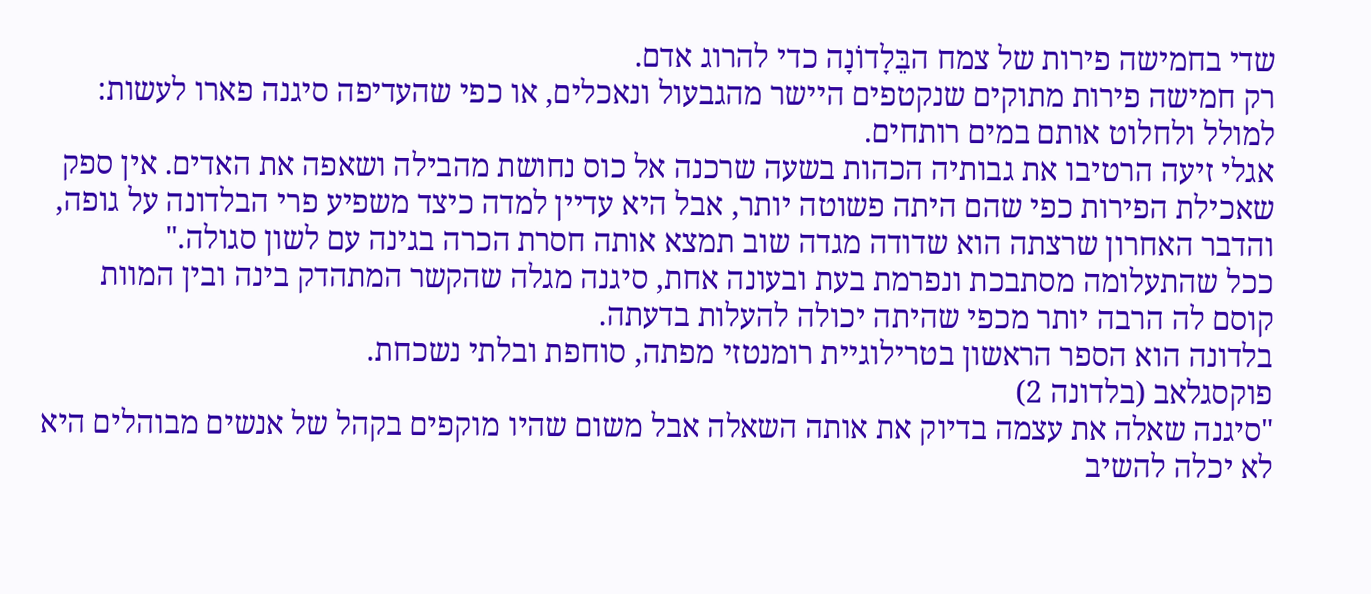שדי בחמישה פירות של צמח הבֵּלָדוֹנָה כדי להרוג אדם.
רק חמישה פירות מתוקים שנקטפים היישר מהגבעול ונאכלים, או כפי שהעדיפה סיגנה פארו לעשות: למולל ולחלוט אותם במים רותחים.
אגלי זיעה הרטיבו את גבותיה הכהות בשעה שרכנה אל כוס נחושת מהבילה ושאפה את האדים. אין ספק שאכילת הפירות כפי שהם היתה פשוטה יותר, אבל היא עדיין למדה כיצד משפיע פרי הבלדונה על גופה, והדבר האחרון שרצתה הוא שדודה מגדה שוב תמצא אותה חסרת הכרה בגינה עם לשון סגולה."
ככל שהתעלומה מסתבכת ונפרמת בעת ובעונה אחת, סיגנה מגלה שהקשר המתהדק בינה ובין המוות קוסם לה הרבה יותר מכפי שהיתה יכולה להעלות בדעתה.
בלדונה הוא הספר הראשון בטרילוגיית רומנטזי מפתה, סוחפת ובלתי נשכחת.
פוקסגלאב (בלדונה 2)
"סיגנה שאלה את עצמה בדיוק את אותה השאלה אבל משום שהיו מוקפים בקהל של אנשים מבוהלים היא לא יכלה להשיב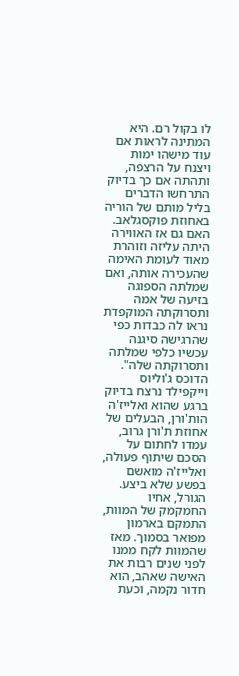לו בקול רם. היא המתינה לראות אם עוד מישהו ימות ויצנח על הרצפה, ותהתה אם כך בדיוק התרחשו הדברים בליל מותם של הוריה באחוזת פוקסגלאב. האם גם אז האווירה היתה עליזה וזוהרת מאוד לעומת האימה שהעכירה אותה, ואם שמלתה הספוגה בזיעה של אמה ותסרוקתה המוקפדת נראו לה כבדות כפי שהרגישה סיגנה עכשיו כלפי שמלתה ותסרוקתה שלה".
הדוכס ג'וליוס וייקפילד נרצח בדיוק ברגע שהוא ואלייז'ה הות'ורן, הבעלים של אחוזת ת'ורן גרוב, עמדו לחתום על הסכם שיתוף פעולה, ואלייז'ה מואשם בפשע שלא ביצע.
הגורל, אחיו החמקמק של המוות, התמקם בארמון מפואר בסמוך. מאז שהמוות לקח ממנו לפני שנים רבות את האישה שאהב, הוא חדור נקמה, וכעת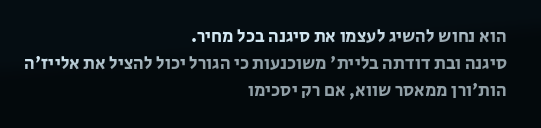הוא נחוש להשיג לעצמו את סיגנה בכל מחיר.
סיגנה ובת דודתה בליית' משוכנעות כי הגורל יכול להציל את אלייז'ה הות'ורן ממאסר שווא, אם רק יסכימו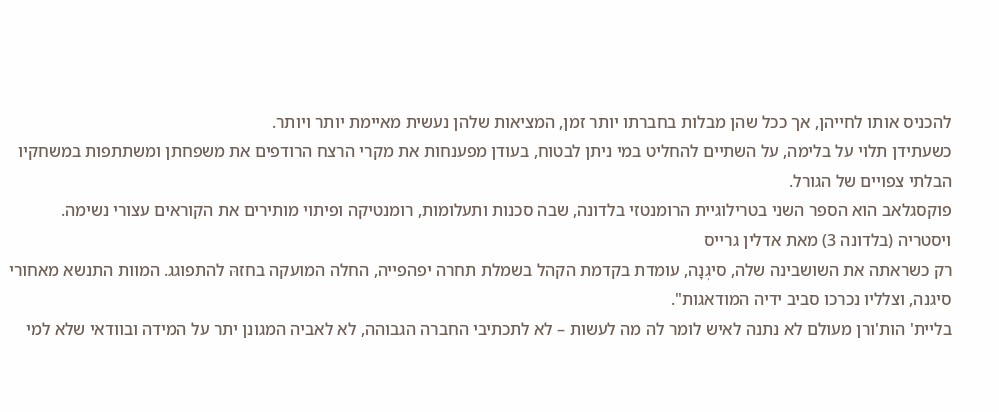להכניס אותו לחייהן, אך ככל שהן מבלות בחברתו יותר זמן, המציאות שלהן נעשית מאיימת יותר ויותר.
כשעתידן תלוי על בלימה, על השתיים להחליט במי ניתן לבטוח, בעודן מפענחות את מקרי הרצח הרודפים את משפחתן ומשתתפות במשחקיו הבלתי צפויים של הגורל.
פוקסגלאב הוא הספר השני בטרילוגיית הרומנטזי בלדונה, שבה סכנות ותעלומות, רומנטיקה ופיתוי מותירים את הקוראים עצורי נשימה.
ויסטריה (בלדונה 3) מאת אדלין גרייס
רק כשראתה את השושבינה שלה, סיגְנָה, עומדת בקדמת הקהל בשמלת תחרה יפהפייה, החלה המועקה בחזהּ להתפוגג. המוות התנשא מאחורי סיגנה, וצלליו נכרכו סביב ידיה המודאגות".
בליית' הות'ורן מעולם לא נתנה לאיש לומר לה מה לעשות – לא לתכתיבי החברה הגבוהה, לא לאביה המגונן יתר על המידה ובוודאי שלא למי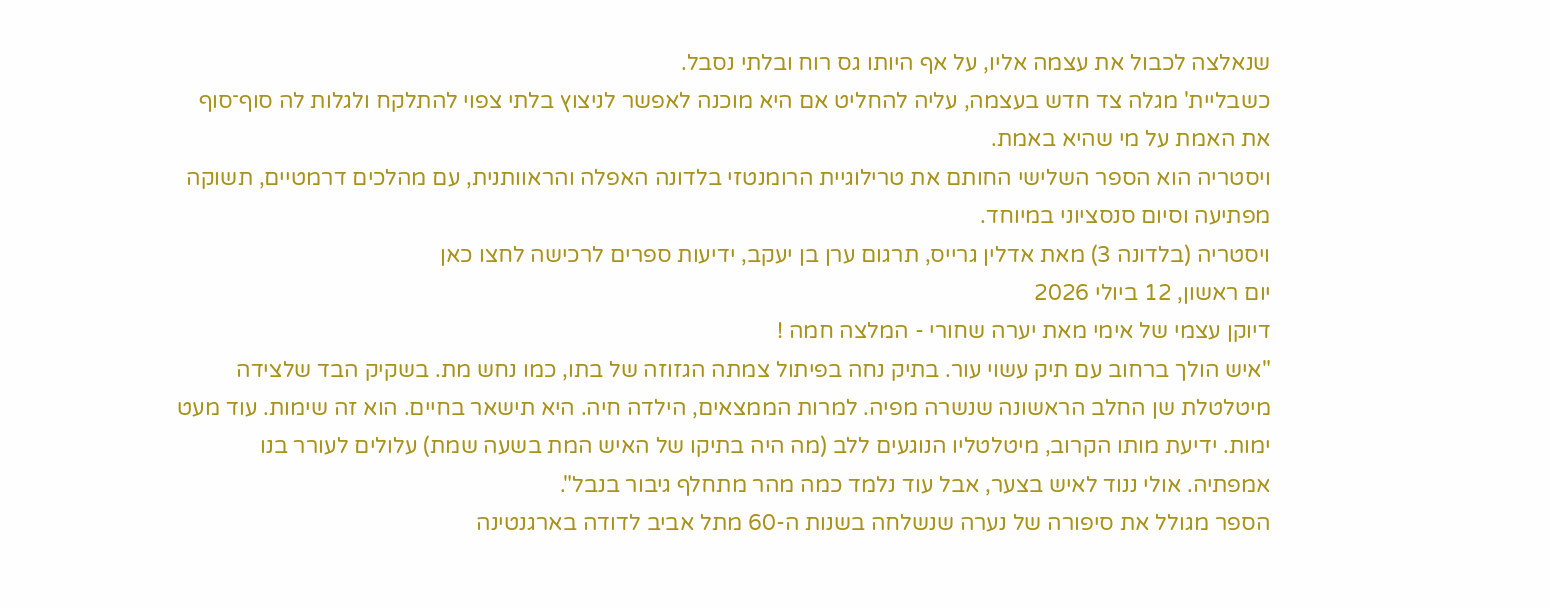שנאלצה לכבול את עצמה אליו, על אף היותו גס רוח ובלתי נסבל.
כשבליית' מגלה צד חדש בעצמה, עליה להחליט אם היא מוכנה לאפשר לניצוץ בלתי צפוי להתלקח ולגלות לה סוף־סוף את האמת על מי שהיא באמת.
ויסטריה הוא הספר השלישי החותם את טרילוגיית הרומנטזי בלדונה האפלה והראוותנית, עם מהלכים דרמטיים, תשוקה מפתיעה וסיום סנסציוני במיוחד.
ויסטריה (בלדונה 3) מאת אדלין גרייס, תרגום ערן בן יעקב, ידיעות ספרים לרכישה לחצו כאן
יום ראשון, 12 ביולי 2026
דיוקן עצמי של אימי מאת יערה שחורי - המלצה חמה !
"איש הולך ברחוב עם תיק עשוי עור. בתיק נחה בפיתול צמתה הגזוזה של בתו, כמו נחש מת. בשקיק הבד שלצידה מיטלטלת שן החלב הראשונה שנשרה מפיה. למרות הממצאים, הילדה חיה. היא תישאר בחיים. הוא זה שימות. עוד מעט ימות. ידיעת מותו הקרוב, מיטלטליו הנוגעים ללב (מה היה בתיקו של האיש המת בשעה שמת) עלולים לעורר בנו אמפתיה. אולי ננוד לאיש בצער, אבל עוד נלמד כמה מהר מתחלף גיבור בנבל".
הספר מגולל את סיפורה של נערה שנשלחה בשנות ה-60 מתל אביב לדודה בארגנטינה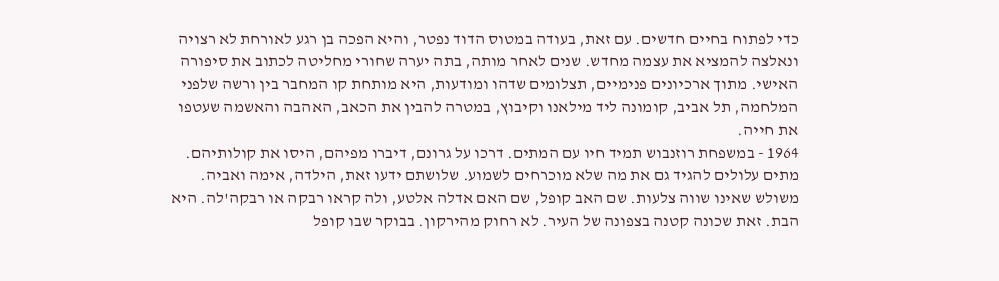כדי לפתוח בחיים חדשים. עם זאת, בעודה במטוס הדוד נפטר, והיא הפכה בן רגע לאורחת לא רצויה ונאלצה להמציא את עצמה מחדש. שנים לאחר מותה, בתה יערה שחורי מחליטה לכתוב את סיפורה האישי. מתוך ארכיונים פנימיים, תצלומים שדהו ומודעות, היא מותחת קו המחבר בין ורשה שלפני המלחמה, תל אביב, קומונה ליד מילאנו וקיבוץ, במטרה להבין את הכאב, האהבה והאשמה שעטפו את חייה.
1964 - במשפחת רוזנבוש תמיד חיו עם המתים. דרכו על גרונם, דיברו מפיהם, היסו את קולותיהם. מתים עלולים להגיד גם את מה שלא מוכרחים לשמוע. שלושתם ידעו זאת, הילדה, אימה ואביה. משולש שאינו שווה צלעות. שם האב קופל, שם האם אדלה אלטע, ולה קראו רבקה או רבקה'לה. היא הבת. זאת שכונה קטנה בצפונה של העיר. לא רחוק מהירקון. בבוקר שבו קופל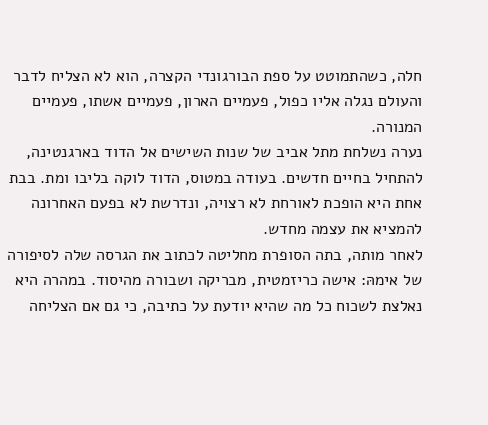חלה, כשהתמוטט על ספת הבורגונדי הקצרה, הוא לא הצליח לדבר והעולם נגלה אליו כפול, פעמיים הארון, פעמיים אשתו, פעמיים המנורה.
נערה נשלחת מתל אביב של שנות השישים אל הדוד בארגנטינה, להתחיל בחיים חדשים. בעודה במטוס, הדוד לוקה בליבו ומת. בבת אחת היא הופכת לאורחת לא רצויה, ונדרשת לא בפעם האחרונה להמציא את עצמה מחדש.
לאחר מותה, בתה הסופרת מחליטה לכתוב את הגרסה שלה לסיפורה של אימהּ: אישה כריזמטית, מבריקה ושבורה מהיסוד. במהרה היא נאלצת לשכוח כל מה שהיא יודעת על כתיבה, כי גם אם הצליחה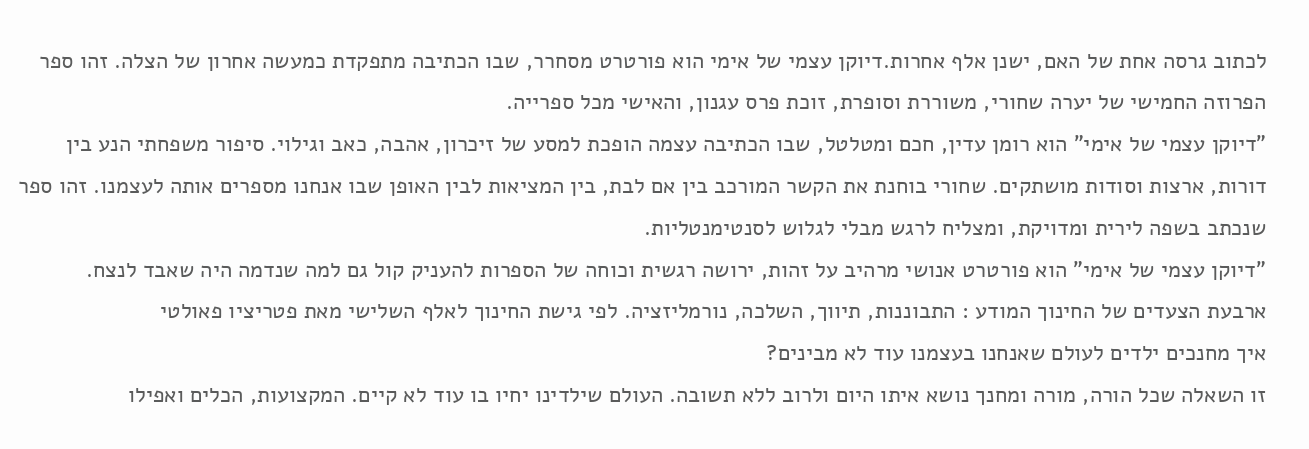לכתוב גרסה אחת של האם, ישנן אלף אחרות.דיוקן עצמי של אימי הוא פורטרט מסחרר, שבו הכתיבה מתפקדת כמעשה אחרון של הצלה. זהו ספר הפרוזה החמישי של יערה שחורי, משוררת וסופרת, זוכת פרס עגנון, והאישי מכל ספרייה.
"דיוקן עצמי של אימי" הוא רומן עדין, חכם ומטלטל, שבו הכתיבה עצמה הופכת למסע של זיכרון, אהבה, כאב וגילוי. סיפור משפחתי הנע בין דורות, ארצות וסודות מושתקים. שחורי בוחנת את הקשר המורכב בין אם לבת, בין המציאות לבין האופן שבו אנחנו מספרים אותה לעצמנו. זהו ספר שנכתב בשפה לירית ומדויקת, ומצליח לרגש מבלי לגלוש לסנטימנטליות.
"דיוקן עצמי של אימי" הוא פורטרט אנושי מרהיב על זהות, ירושה רגשית וכוחה של הספרות להעניק קול גם למה שנדמה היה שאבד לנצח.
ארבעת הצעדים של החינוך המודע : התבוננות, תיווך, השלכה, נורמליזציה. לפי גישת החינוך לאלף השלישי מאת פטריציו פאולטי
איך מחנכים ילדים לעולם שאנחנו בעצמנו עוד לא מבינים?
זו השאלה שכל הורה, מורה ומחנך נושא איתו היום ולרוב ללא תשובה. העולם שילדינו יחיו בו עוד לא קיים. המקצועות, הכלים ואפילו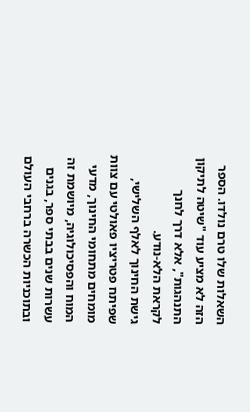השאלות שלו טרם נולדו. הספר הזה לא מציע עוד "שיטה לתיקון התנהגות", אלא דרך לחנך לקראת הלא-נודע.
גישת החינוך לאלף השלישי, שפיתח פטריציו פאולטי עם צוות מומחים מתחומי החינוך, מדעי המוח והפסיכולוגיה, מיושמת זה עשרות שנים בבתי ספר, בגנים ובתוכניות הכשרה ברחבי העולם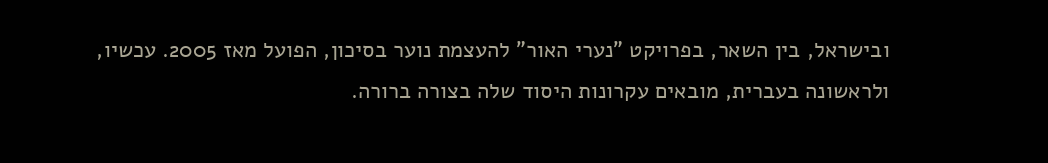ובישראל, בין השאר, בפרויקט "נערי האור" להעצמת נוער בסיכון, הפועל מאז 2005. עכשיו, ולראשונה בעברית, מובאים עקרונות היסוד שלה בצורה ברורה.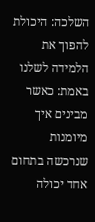השלכה: היכולת להפוך את הלמידה לשלנו באמת: כאשר מבינים איך מיומנות שנרכשה בתחום אחד יכולה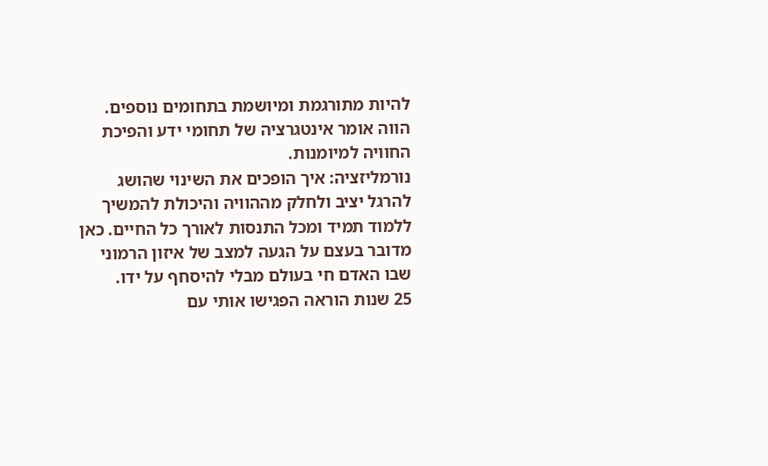להיות מתורגמת ומיושמת בתחומים נוספים. הווה אומר אינטגרציה של תחומי ידע והפיכת החוויה למיומנות.
נורמליזציה: איך הופכים את השינוי שהושג להרגל יציב ולחלק מההוויה והיכולת להמשיך ללמוד תמיד ומכל התנסות לאורך כל החיים. כאן מדובר בעצם על הגעה למצב של איזון הרמוני שבו האדם חי בעולם מבלי להיסחף על ידו.
25 שנות הוראה הפגישו אותי עם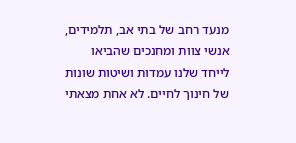מנעד רחב של בתי אב, תלמידים, אנשי צוות ומחנכים שהביאו לייחד שלנו עמדות ושיטות שונות של חינוך לחיים. לא אחת מצאתי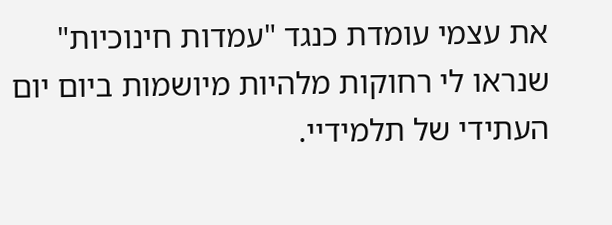את עצמי עומדת כנגד "עמדות חינוכיות" שנראו לי רחוקות מלהיות מיושמות ביום יום העתידי של תלמידיי.